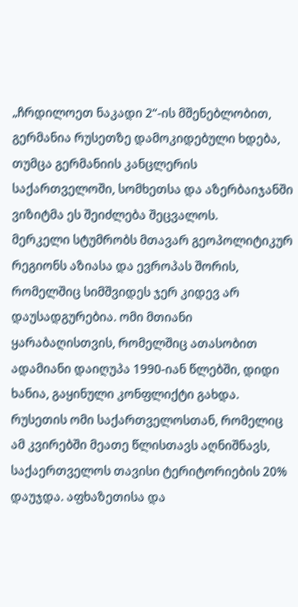„ჩრდილოეთ ნაკადი 2“-ის მშენებლობით, გერმანია რუსეთზე დამოკიდებული ხდება, თუმცა გერმანიის კანცლერის საქართველოში, სომხეთსა და აზერბაიჯანში ვიზიტმა ეს შეიძლება შეცვალოს.
მერკელი სტუმრობს მთავარ გეოპოლიტიკურ რეგიონს აზიასა და ევროპას შორის, რომელშიც სიმშვიდეს ჯერ კიდევ არ დაუსადგურებია. ომი მთიანი ყარაბაღისთვის, რომელშიც ათასობით ადამიანი დაიღუპა 1990-იან წლებში, დიდი ხანია, გაყინული კონფლიქტი გახდა. რუსეთის ომი საქართველოსთან, რომელიც ამ კვირებში მეათე წლისთავს აღნიშნავს, საქაერთველოს თავისი ტერიტორიების 20% დაუჯდა. აფხაზეთისა და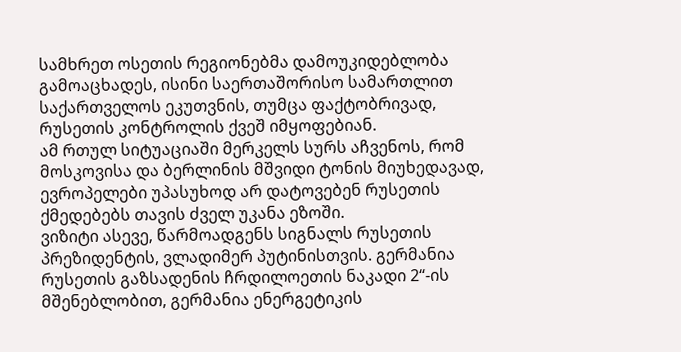სამხრეთ ოსეთის რეგიონებმა დამოუკიდებლობა გამოაცხადეს, ისინი საერთაშორისო სამართლით საქართველოს ეკუთვნის, თუმცა ფაქტობრივად, რუსეთის კონტროლის ქვეშ იმყოფებიან.
ამ რთულ სიტუაციაში მერკელს სურს აჩვენოს, რომ მოსკოვისა და ბერლინის მშვიდი ტონის მიუხედავად, ევროპელები უპასუხოდ არ დატოვებენ რუსეთის ქმედებებს თავის ძველ უკანა ეზოში.
ვიზიტი ასევე, წარმოადგენს სიგნალს რუსეთის პრეზიდენტის, ვლადიმერ პუტინისთვის. გერმანია რუსეთის გაზსადენის ჩრდილოეთის ნაკადი 2“-ის მშენებლობით, გერმანია ენერგეტიკის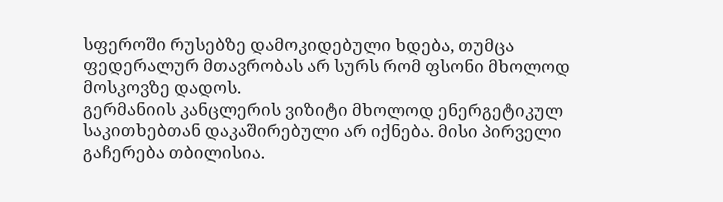სფეროში რუსებზე დამოკიდებული ხდება, თუმცა ფედერალურ მთავრობას არ სურს რომ ფსონი მხოლოდ მოსკოვზე დადოს.
გერმანიის კანცლერის ვიზიტი მხოლოდ ენერგეტიკულ საკითხებთან დაკაშირებული არ იქნება. მისი პირველი გაჩერება თბილისია.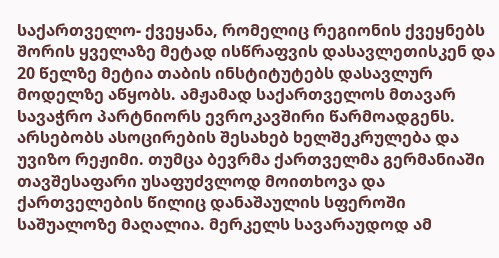საქართველო- ქვეყანა, რომელიც რეგიონის ქვეყნებს შორის ყველაზე მეტად ისწრაფვის დასავლეთისკენ და 20 წელზე მეტია თაბის ინსტიტუტებს დასავლურ მოდელზე აწყობს. ამჟამად საქართველოს მთავარ სავაჭრო პარტნიორს ევროკავშირი წარმოადგენს. არსებობს ასოცირების შესახებ ხელშეკრულება და უვიზო რეჟიმი. თუმცა ბევრმა ქართველმა გერმანიაში თავშესაფარი უსაფუძვლოდ მოითხოვა და ქართველების წილიც დანაშაულის სფეროში საშუალოზე მაღალია. მერკელს სავარაუდოდ ამ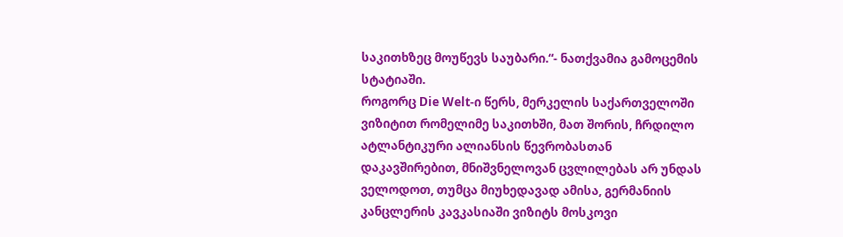საკითხზეც მოუწევს საუბარი.“- ნათქვამია გამოცემის სტატიაში.
როგორც Die Welt-ი წერს, მერკელის საქართველოში ვიზიტით რომელიმე საკითხში, მათ შორის, ჩრდილო ატლანტიკური ალიანსის წევრობასთან დაკავშირებით, მნიშვნელოვან ცვლილებას არ უნდას ველოდოთ, თუმცა მიუხედავად ამისა, გერმანიის კანცლერის კავკასიაში ვიზიტს მოსკოვი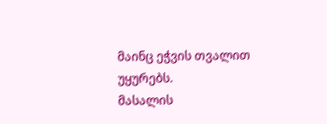მაინც ეჭვის თვალით უყურებს.
მასალის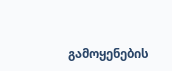გამოყენების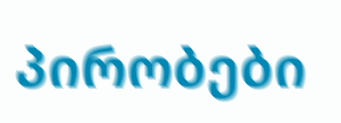პირობები